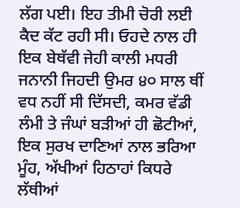ਲੱਗ ਪਈ। ਇਹ ਤੀਮੀ ਚੋਰੀ ਲਈ ਕੈਦ ਕੱਟ ਰਹੀ ਸੀ। ਓਹਦੇ ਨਾਲ ਹੀ ਇਕ ਬੇਥੱਵੀ ਜੇਹੀ ਕਾਲੀ ਮਧਰੀ ਜਨਾਨੀ ਜਿਹਦੀ ਉਮਰ ੪੦ ਸਾਲ ਥੀਂ ਵਧ ਨਹੀਂ ਸੀ ਦਿੱਸਦੀ, ਕਮਰ ਵੱਡੀ ਲੰਮੀ ਤੇ ਜੰਘਾਂ ਬੜੀਆਂ ਹੀ ਛੋਟੀਆਂ, ਇਕ ਸੁਰਖ ਦਾਣਿਆਂ ਨਾਲ ਭਰਿਆ ਮੂੰਹ, ਅੱਖੀਆਂ ਹਿਠਾਹਾਂ ਕਿਧਰੇ ਲੱਥੀਆਂ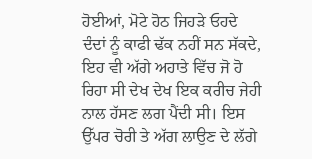ਹੋਈਆਂ, ਮੋਟੇ ਹੋਠ ਜਿਹੜੇ ਓਹਦੇ ਦੰਦਾਂ ਨੂੰ ਕਾਫੀ ਢੱਕ ਨਹੀਂ ਸਨ ਸੱਕਦੇ, ਇਹ ਵੀ ਅੱਗੇ ਅਹਾਤੇ ਵਿੱਚ ਜੋ ਹੋ ਰਿਹਾ ਸੀ ਦੇਖ ਦੇਖ ਇਕ ਕਰੀਚ ਜੇਹੀ ਨਾਲ ਹੱਸਣ ਲਗ ਪੈਂਦੀ ਸੀ। ਇਸ ਉੱਪਰ ਚੋਰੀ ਤੇ ਅੱਗ ਲਾਉਣ ਦੇ ਲੱਗੇ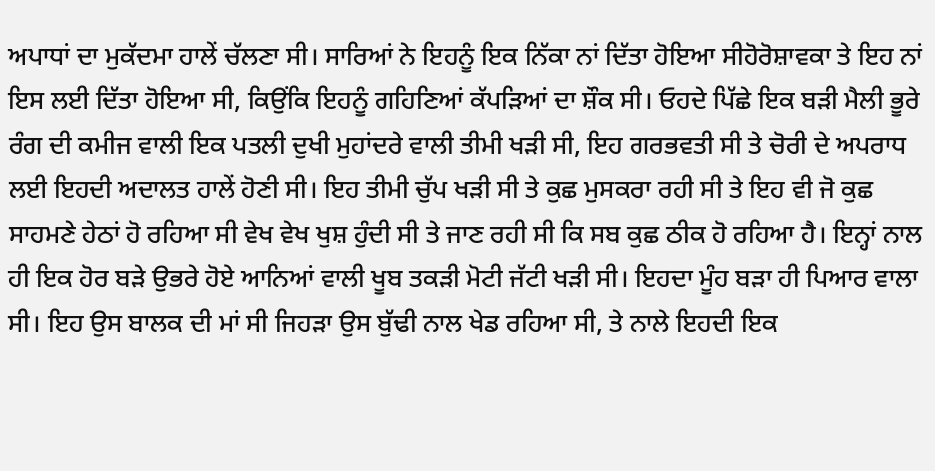ਅਪਾਧਾਂ ਦਾ ਮੁਕੱਦਮਾ ਹਾਲੇਂ ਚੱਲਣਾ ਸੀ। ਸਾਰਿਆਂ ਨੇ ਇਹਨੂੰ ਇਕ ਨਿੱਕਾ ਨਾਂ ਦਿੱਤਾ ਹੋਇਆ ਸੀਹੋਰੋਸ਼ਾਵਕਾ ਤੇ ਇਹ ਨਾਂ ਇਸ ਲਈ ਦਿੱਤਾ ਹੋਇਆ ਸੀ, ਕਿਉਂਕਿ ਇਹਨੂੰ ਗਹਿਣਿਆਂ ਕੱਪੜਿਆਂ ਦਾ ਸ਼ੌਕ ਸੀ। ਓਹਦੇ ਪਿੱਛੇ ਇਕ ਬੜੀ ਮੈਲੀ ਭੂਰੇ ਰੰਗ ਦੀ ਕਮੀਜ ਵਾਲੀ ਇਕ ਪਤਲੀ ਦੁਖੀ ਮੁਹਾਂਦਰੇ ਵਾਲੀ ਤੀਮੀ ਖੜੀ ਸੀ, ਇਹ ਗਰਭਵਤੀ ਸੀ ਤੇ ਚੋਰੀ ਦੇ ਅਪਰਾਧ ਲਈ ਇਹਦੀ ਅਦਾਲਤ ਹਾਲੇਂ ਹੋਣੀ ਸੀ। ਇਹ ਤੀਮੀ ਚੁੱਪ ਖੜੀ ਸੀ ਤੇ ਕੁਛ ਮੁਸਕਰਾ ਰਹੀ ਸੀ ਤੇ ਇਹ ਵੀ ਜੋ ਕੁਛ ਸਾਹਮਣੇ ਹੇਠਾਂ ਹੋ ਰਹਿਆ ਸੀ ਵੇਖ ਵੇਖ ਖੁਸ਼ ਹੁੰਦੀ ਸੀ ਤੇ ਜਾਣ ਰਹੀ ਸੀ ਕਿ ਸਬ ਕੁਛ ਠੀਕ ਹੋ ਰਹਿਆ ਹੈ। ਇਨ੍ਹਾਂ ਨਾਲ ਹੀ ਇਕ ਹੋਰ ਬੜੇ ਉਭਰੇ ਹੋਏ ਆਨਿਆਂ ਵਾਲੀ ਖੂਬ ਤਕੜੀ ਮੋਟੀ ਜੱਟੀ ਖੜੀ ਸੀ। ਇਹਦਾ ਮੂੰਹ ਬੜਾ ਹੀ ਪਿਆਰ ਵਾਲਾ ਸੀ। ਇਹ ਉਸ ਬਾਲਕ ਦੀ ਮਾਂ ਸੀ ਜਿਹੜਾ ਉਸ ਬੁੱਢੀ ਨਾਲ ਖੇਡ ਰਹਿਆ ਸੀ, ਤੇ ਨਾਲੇ ਇਹਦੀ ਇਕ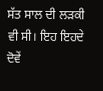ਸੱਤ ਸਾਲ ਦੀ ਲੜਕੀ ਵੀ ਸੀ। ਇਹ ਇਹਦੇ ਦੋਵੇਂ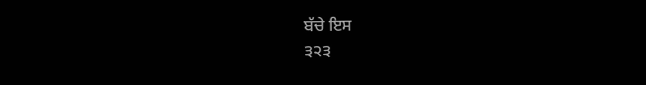ਬੱਚੇ ਇਸ
੩੨੩